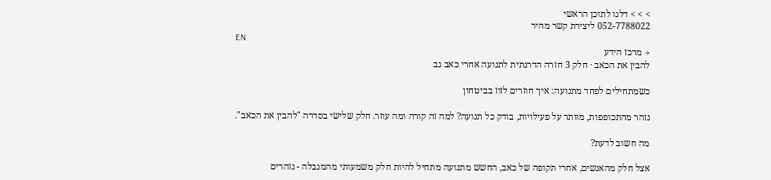> > > דלגו לתוכן הראשי
052-7788022 ליצירת קשר מהיר
EN
→ מרכז הידע
להבין את הכאב · חלק 3 חזרה הדרגתית לתנועה אחרי כאב גב

כשמתחילים לפחד מתנועה: איך חוזרים לזוז בביטחון

נזהר מהתכופפות, מוותר על פעילויות, בודק כל תנועה? למה זה קורה ומה עוזר. חלק שלישי בסדרה "להבין את הכאב".

מה חשוב לדעת?

אצל חלק מהאנשים, אחרי תקופה של כאב, החשש מתנועה מתחיל להיות חלק משמעותי מהמגבלה - נזהרים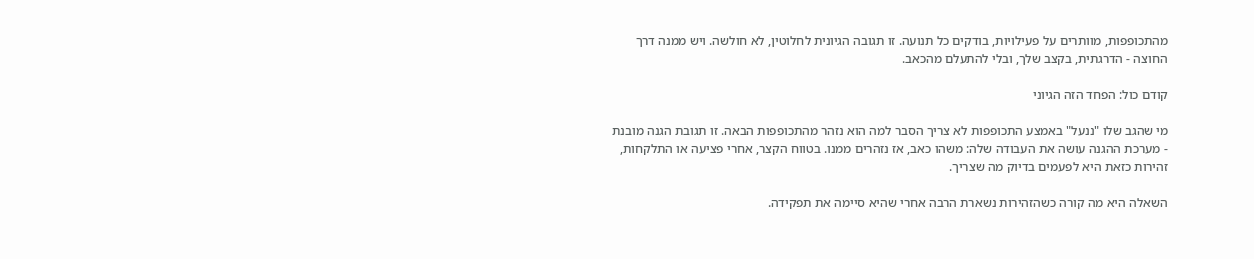מהתכופפות, מוותרים על פעילויות, בודקים כל תנועה. זו תגובה הגיונית לחלוטין, לא חולשה. ויש ממנה דרך החוצה - הדרגתית, בקצב שלך, ובלי להתעלם מהכאב.

קודם כול: הפחד הזה הגיוני

מי שהגב שלו "ננעל" באמצע התכופפות לא צריך הסבר למה הוא נזהר מהתכופפות הבאה. זו תגובת הגנה מובנת - מערכת ההגנה עושה את העבודה שלה: משהו כאב, אז נזהרים ממנו. בטווח הקצר, אחרי פציעה או התלקחות, זהירות כזאת היא לפעמים בדיוק מה שצריך.

השאלה היא מה קורה כשהזהירות נשארת הרבה אחרי שהיא סיימה את תפקידה.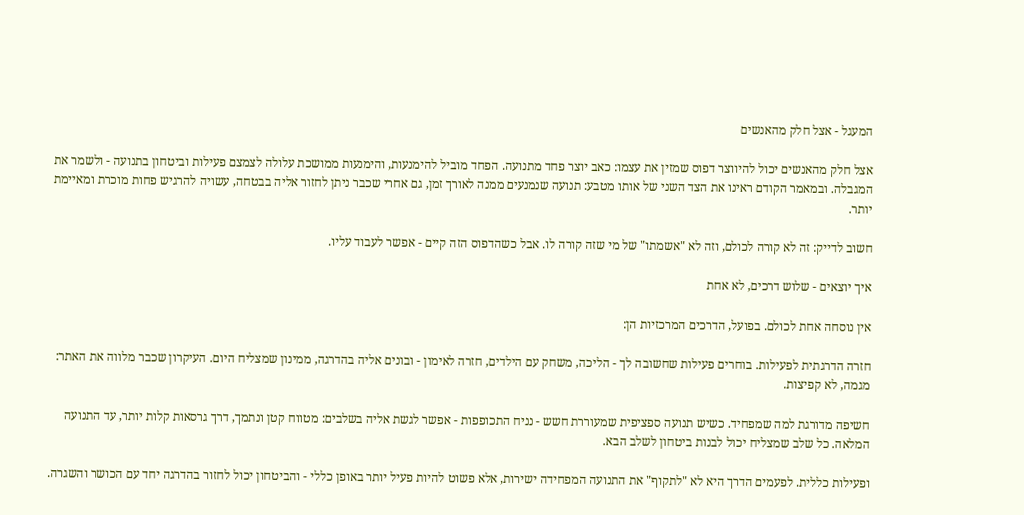המעגל - אצל חלק מהאנשים

אצל חלק מהאנשים יכול להיווצר דפוס שמזין את עצמו: כאב יוצר פחד מתנועה. הפחד מוביל להימנעות, והימנעות ממושכת עלולה לצמצם פעילות וביטחון בתנועה - ולשמר את המגבלה. ובמאמר הקודם ראינו את הצד השני של אותו מטבע: תנועה שנמנעים ממנה לאורך זמן, גם אחרי שכבר ניתן לחזור אליה בבטחה, עשויה להרגיש פחות מוכרת ומאיימת יותר.

חשוב לדייק: זה לא קורה לכולם, וזה לא "אשמתו" של מי שזה קורה לו. אבל כשהדפוס הזה קיים - אפשר לעבוד עליו.

איך יוצאים - שלוש דרכים, לא אחת

אין נוסחה אחת לכולם. בפועל, הדרכים המרכזיות הן:

חזרה הדרגתית לפעילות. בוחרים פעילות שחשובה לך - הליכה, משחק עם הילדים, חזרה לאימון - ובונים אליה בהדרגה, ממינון שמצליח היום. העיקרון שכבר מלווה את האתר: מגמה, לא קפיצות.

חשיפה מדורגת למה שמפחיד. כשיש תנועה ספציפית שמעוררת חשש - נניח התכופפות - אפשר לגשת אליה בשלבים: מטווח קטן ונתמך, דרך גרסאות קלות יותר, עד התנועה המלאה. כל שלב שמצליח יכול לבנות ביטחון לשלב הבא.

ופעילות כללית. לפעמים הדרך היא לא "לתקוף" את התנועה המפחידה ישירות, אלא פשוט להיות פעיל יותר באופן כללי - והביטחון יכול לחזור בהדרגה יחד עם הכושר והשגרה.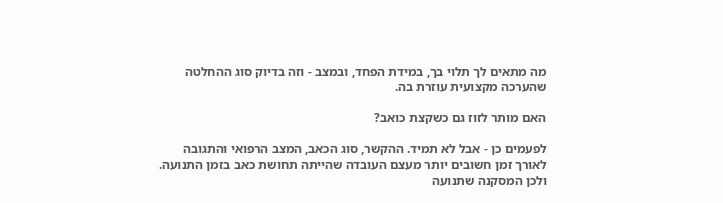מה מתאים לך תלוי בך, במידת הפחד, ובמצב - וזה בדיוק סוג ההחלטה שהערכה מקצועית עוזרת בה.

האם מותר לזוז גם כשקצת כואב?

לפעמים כן - אבל לא תמיד. ההקשר, סוג הכאב, המצב הרפואי והתגובה לאורך זמן חשובים יותר מעצם העובדה שהייתה תחושת כאב בזמן התנועה. ולכן המסקנה שתנועה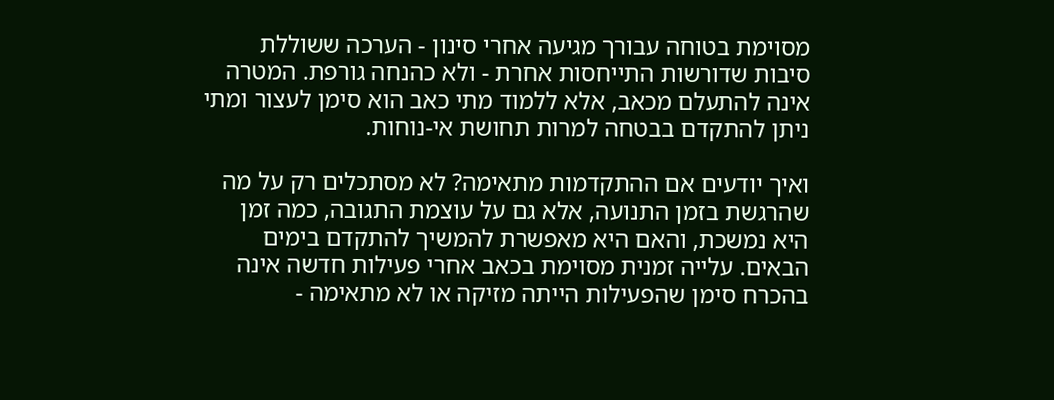מסוימת בטוחה עבורך מגיעה אחרי סינון - הערכה ששוללת סיבות שדורשות התייחסות אחרת - ולא כהנחה גורפת. המטרה אינה להתעלם מכאב, אלא ללמוד מתי כאב הוא סימן לעצור ומתי ניתן להתקדם בבטחה למרות תחושת אי-נוחות.

ואיך יודעים אם ההתקדמות מתאימה? לא מסתכלים רק על מה שהרגשת בזמן התנועה, אלא גם על עוצמת התגובה, כמה זמן היא נמשכת, והאם היא מאפשרת להמשיך להתקדם בימים הבאים. עלייה זמנית מסוימת בכאב אחרי פעילות חדשה אינה בהכרח סימן שהפעילות הייתה מזיקה או לא מתאימה -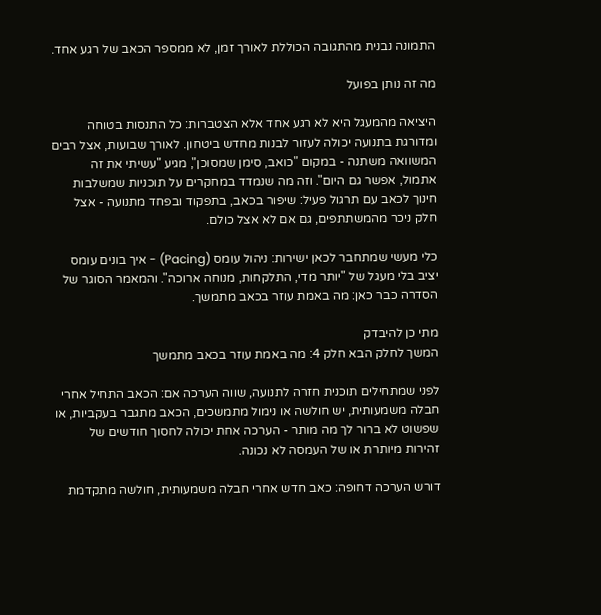התמונה נבנית מהתגובה הכוללת לאורך זמן, לא ממספר הכאב של רגע אחד.

מה זה נותן בפועל

היציאה מהמעגל היא לא רגע אחד אלא הצטברות: כל התנסות בטוחה ומדורגת בתנועה יכולה לעזור לבנות מחדש ביטחון. לאורך שבועות, אצל רבים המשוואה משתנה - במקום "כואב, סימן שמסוכן", מגיע "עשיתי את זה אתמול, אפשר גם היום". וזה מה שנמדד במחקרים על תוכניות שמשלבות חינוך לכאב עם תרגול פעיל: שיפור בכאב, בתפקוד ובפחד מתנועה - אצל חלק ניכר מהמשתתפים, גם אם לא אצל כולם.

כלי מעשי שמתחבר לכאן ישירות: ניהול עומס (Pacing) - איך בונים עומס יציב בלי מעגל של "יותר מדי, התלקחות, מנוחה ארוכה". והמאמר הסוגר של הסדרה כבר כאן: מה באמת עוזר בכאב מתמשך.

מתי כן להיבדק
המשך לחלק הבא חלק 4: מה באמת עוזר בכאב מתמשך

לפני שמתחילים תוכנית חזרה לתנועה, שווה הערכה אם: הכאב התחיל אחרי חבלה משמעותית, יש חולשה או נימול מתמשכים, הכאב מתגבר בעקביות, או שפשוט לא ברור לך מה מותר - הערכה אחת יכולה לחסוך חודשים של זהירות מיותרת או של העמסה לא נכונה.

דורש הערכה דחופה: כאב חדש אחרי חבלה משמעותית, חולשה מתקדמת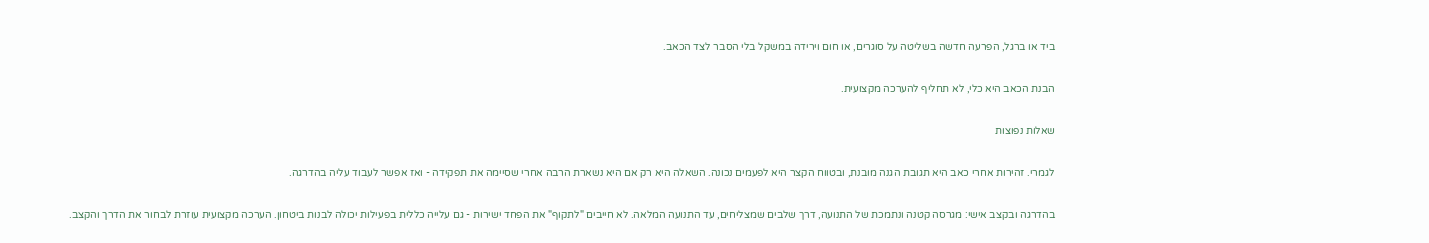ביד או ברגל, הפרעה חדשה בשליטה על סוגרים, או חום וירידה במשקל בלי הסבר לצד הכאב.

הבנת הכאב היא כלי, לא תחליף להערכה מקצועית.

שאלות נפוצות

לגמרי. זהירות אחרי כאב היא תגובת הגנה מובנת, ובטווח הקצר היא לפעמים נכונה. השאלה היא רק אם היא נשארת הרבה אחרי שסיימה את תפקידה - ואז אפשר לעבוד עליה בהדרגה.

בהדרגה ובקצב אישי: מגרסה קטנה ונתמכת של התנועה, דרך שלבים שמצליחים, עד התנועה המלאה. לא חייבים "לתקוף" את הפחד ישירות - גם עלייה כללית בפעילות יכולה לבנות ביטחון. הערכה מקצועית עוזרת לבחור את הדרך והקצב.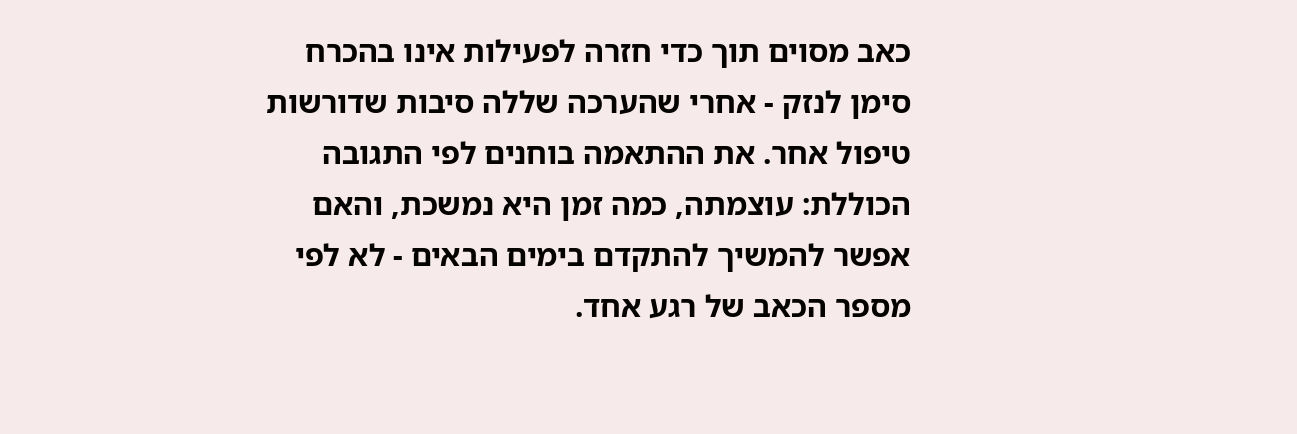כאב מסוים תוך כדי חזרה לפעילות אינו בהכרח סימן לנזק - אחרי שהערכה שללה סיבות שדורשות טיפול אחר. את ההתאמה בוחנים לפי התגובה הכוללת: עוצמתה, כמה זמן היא נמשכת, והאם אפשר להמשיך להתקדם בימים הבאים - לא לפי מספר הכאב של רגע אחד.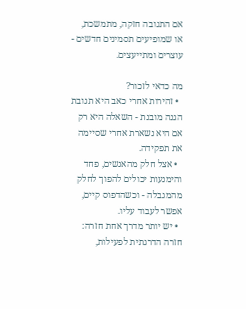אם התגובה חזקה, מתמשכת, או שמופיעים תסמינים חדשים - עוצרים ומתייעצים.

מה כדאי לזכור?
  • זהירות אחרי כאב היא תגובת הגנה מובנת - השאלה היא רק אם היא נשארת אחרי שסיימה את תפקידה.
  • אצל חלק מהאנשים, פחד והימנעות יכולים להפוך לחלק מהמגבלה - וכשהדפוס קיים, אפשר לעבוד עליו.
  • יש יותר מדרך אחת חזרה: חזרה הדרגתית לפעילות,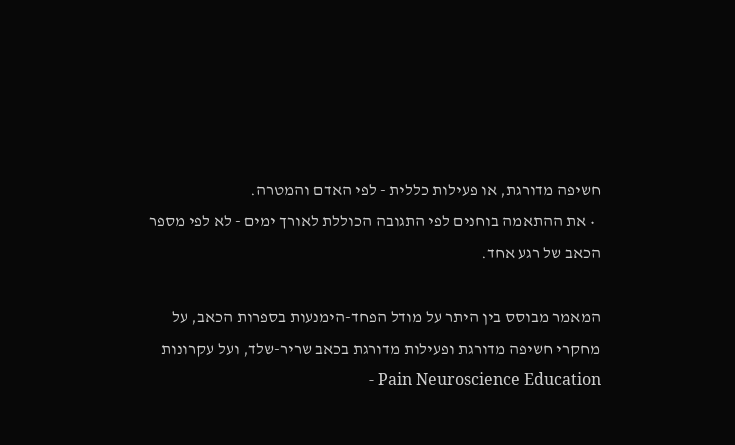חשיפה מדורגת, או פעילות כללית - לפי האדם והמטרה.
  • את ההתאמה בוחנים לפי התגובה הכוללת לאורך ימים - לא לפי מספר הכאב של רגע אחד.

המאמר מבוסס בין היתר על מודל הפחד-הימנעות בספרות הכאב, על מחקרי חשיפה מדורגת ופעילות מדורגת בכאב שריר-שלד, ועל עקרונות Pain Neuroscience Education -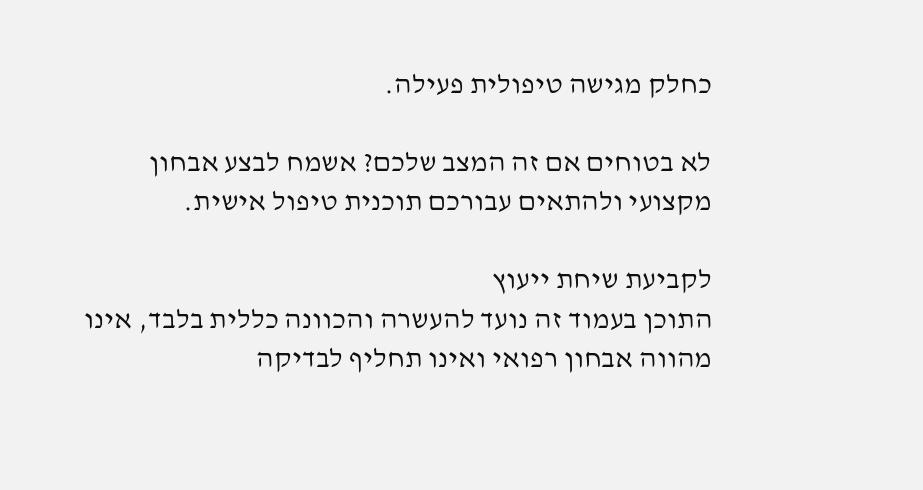כחלק מגישה טיפולית פעילה.

לא בטוחים אם זה המצב שלכם? אשמח לבצע אבחון מקצועי ולהתאים עבורכם תוכנית טיפול אישית.

לקביעת שיחת ייעוץ
התוכן בעמוד זה נועד להעשרה והכוונה כללית בלבד, אינו מהווה אבחון רפואי ואינו תחליף לבדיקה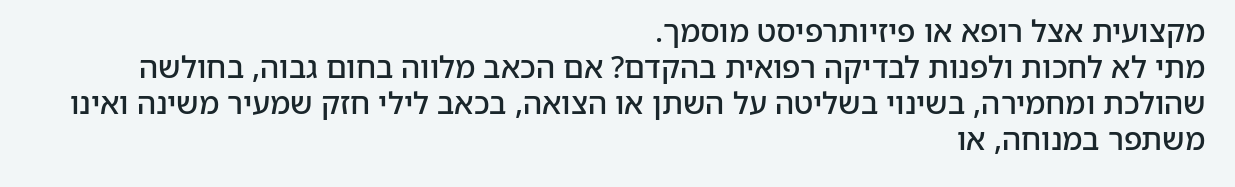מקצועית אצל רופא או פיזיותרפיסט מוסמך.
מתי לא לחכות ולפנות לבדיקה רפואית בהקדם? אם הכאב מלווה בחום גבוה, בחולשה שהולכת ומחמירה, בשינוי בשליטה על השתן או הצואה, בכאב לילי חזק שמעיר משינה ואינו משתפר במנוחה, או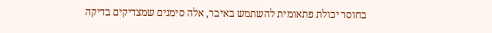בחוסר יכולת פתאומית להשתמש באיבר, אלה סימנים שמצדיקים בדיקה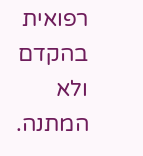רפואית בהקדם ולא המתנה.